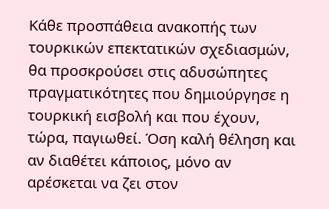Κάθε προσπάθεια ανακοπής των τουρκικών επεκτατικών σχεδιασμών, θα προσκρούσει στις αδυσώπητες πραγματικότητες που δημιούργησε η τουρκική εισβολή και που έχουν, τώρα, παγιωθεί. Όση καλή θέληση και αν διαθέτει κάποιος, μόνο αν αρέσκεται να ζει στον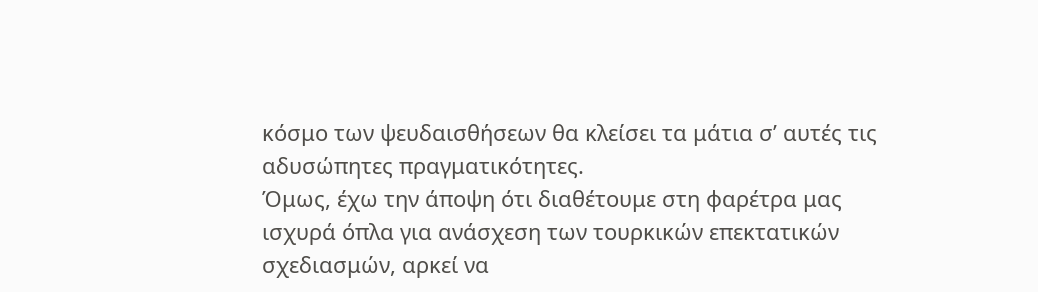κόσμο των ψευδαισθήσεων θα κλείσει τα μάτια σ’ αυτές τις αδυσώπητες πραγματικότητες.
Όμως, έχω την άποψη ότι διαθέτουμε στη φαρέτρα μας ισχυρά όπλα για ανάσχεση των τουρκικών επεκτατικών σχεδιασμών, αρκεί να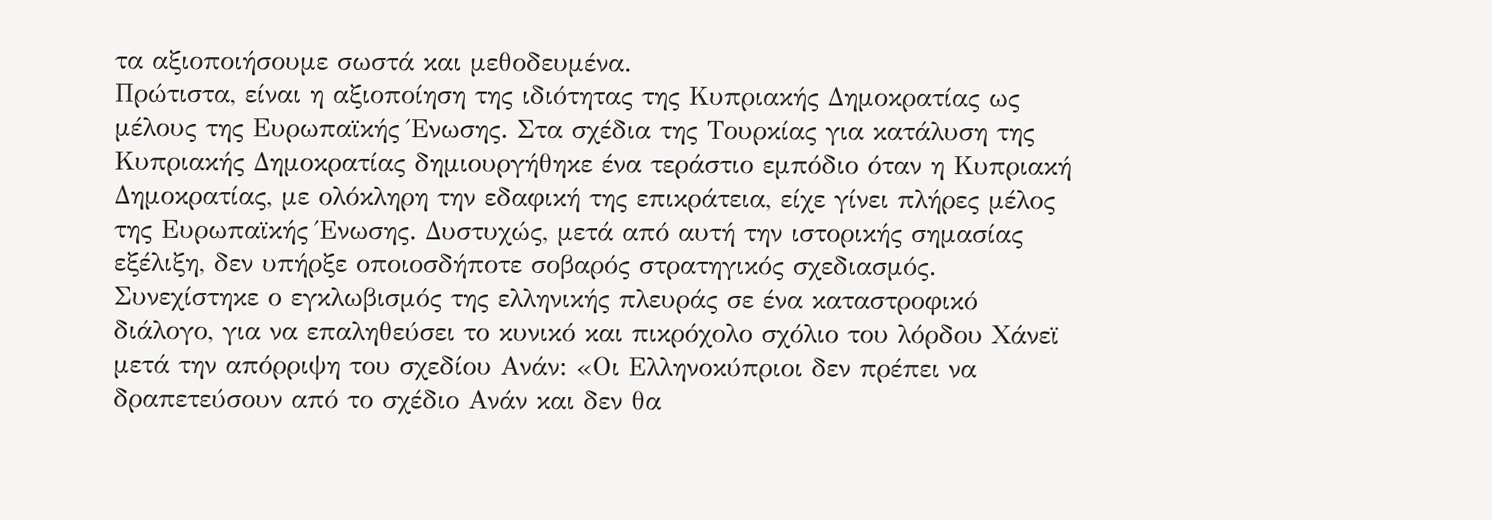τα αξιοποιήσουμε σωστά και μεθοδευμένα.
Πρώτιστα, είναι η αξιοποίηση της ιδιότητας της Κυπριακής Δημοκρατίας ως μέλους της Ευρωπαϊκής Ένωσης. Στα σχέδια της Τουρκίας για κατάλυση της Κυπριακής Δημοκρατίας δημιουργήθηκε ένα τεράστιο εμπόδιο όταν η Κυπριακή Δημοκρατίας, με ολόκληρη την εδαφική της επικράτεια, είχε γίνει πλήρες μέλος της Ευρωπαϊκής Ένωσης. Δυστυχώς, μετά από αυτή την ιστορικής σημασίας εξέλιξη, δεν υπήρξε οποιοσδήποτε σοβαρός στρατηγικός σχεδιασμός. Συνεχίστηκε ο εγκλωβισμός της ελληνικής πλευράς σε ένα καταστροφικό διάλογο, για να επαληθεύσει το κυνικό και πικρόχολο σχόλιο του λόρδου Χάνεϊ μετά την απόρριψη του σχεδίου Ανάν: «Οι Ελληνοκύπριοι δεν πρέπει να δραπετεύσουν από το σχέδιο Ανάν και δεν θα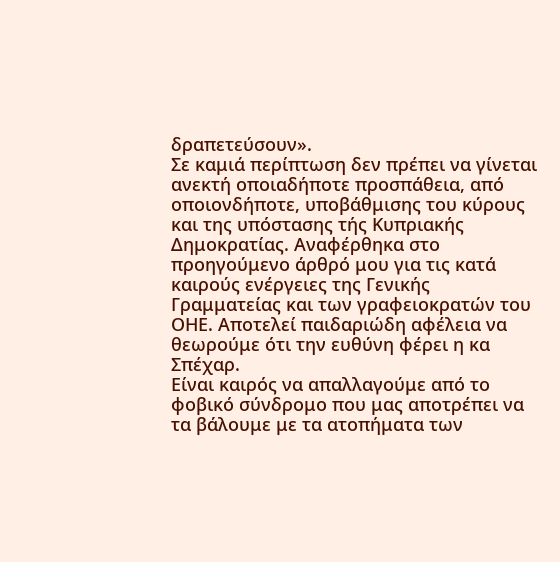δραπετεύσουν».
Σε καμιά περίπτωση δεν πρέπει να γίνεται ανεκτή οποιαδήποτε προσπάθεια, από οποιονδήποτε, υποβάθμισης του κύρους και της υπόστασης τής Κυπριακής Δημοκρατίας. Αναφέρθηκα στο προηγούμενο άρθρό μου για τις κατά καιρούς ενέργειες της Γενικής Γραμματείας και των γραφειοκρατών του ΟΗΕ. Αποτελεί παιδαριώδη αφέλεια να θεωρούμε ότι την ευθύνη φέρει η κα Σπέχαρ.
Είναι καιρός να απαλλαγούμε από το φοβικό σύνδρομο που μας αποτρέπει να τα βάλουμε με τα ατοπήματα των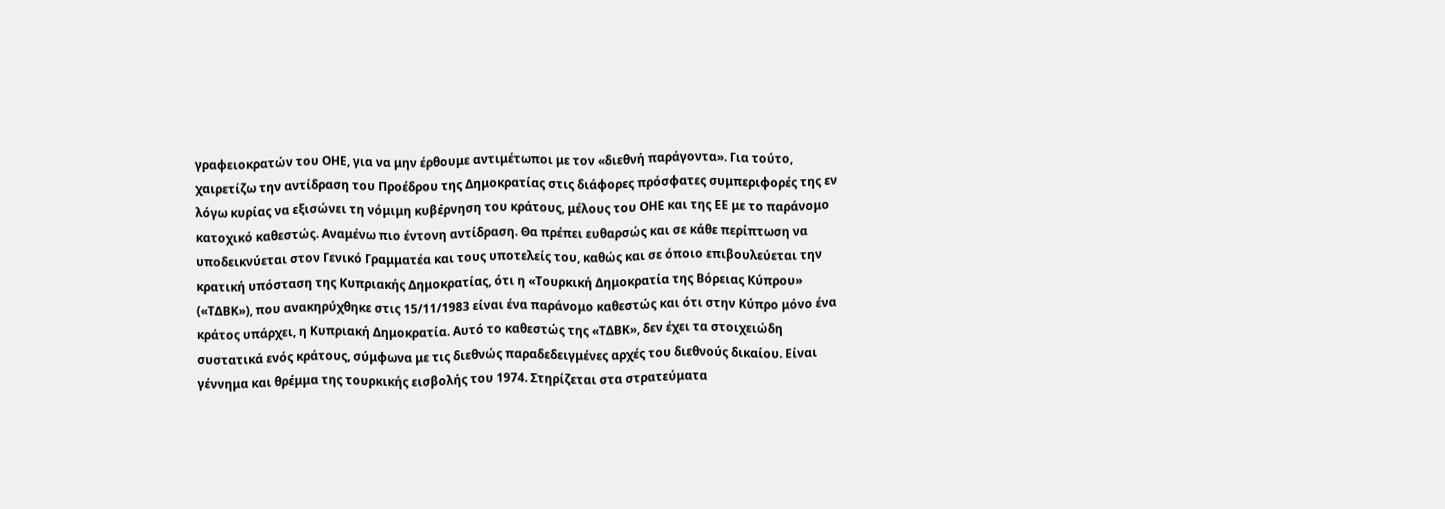γραφειοκρατών του ΟΗΕ, για να μην έρθουμε αντιμέτωποι με τον «διεθνή παράγοντα». Για τούτο, χαιρετίζω την αντίδραση του Προέδρου της Δημοκρατίας στις διάφορες πρόσφατες συμπεριφορές της εν λόγω κυρίας να εξισώνει τη νόμιμη κυβέρνηση του κράτους, μέλους του ΟΗΕ και της ΕΕ με το παράνομο κατοχικό καθεστώς. Αναμένω πιο έντονη αντίδραση. Θα πρέπει ευθαρσώς και σε κάθε περίπτωση να υποδεικνύεται στον Γενικό Γραμματέα και τους υποτελείς του, καθώς και σε όποιο επιβουλεύεται την κρατική υπόσταση της Κυπριακής Δημοκρατίας, ότι η «Τουρκική Δημοκρατία της Βόρειας Κύπρου» («ΤΔΒΚ»), που ανακηρύχθηκε στις 15/11/1983 είναι ένα παράνομο καθεστώς και ότι στην Κύπρο μόνο ένα κράτος υπάρχει, η Κυπριακή Δημοκρατία. Αυτό το καθεστώς της «ΤΔΒΚ», δεν έχει τα στοιχειώδη συστατικά ενός κράτους, σύμφωνα με τις διεθνώς παραδεδειγμένες αρχές του διεθνούς δικαίου. Είναι γέννημα και θρέμμα της τουρκικής εισβολής του 1974. Στηρίζεται στα στρατεύματα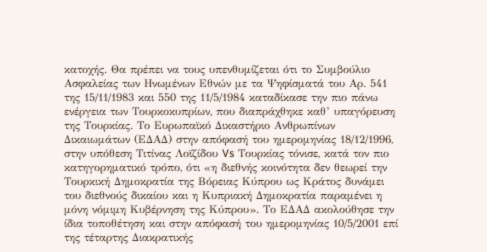κατοχής. Θα πρέπει να τους υπενθυμίζεται ότι το Συμβούλιο Ασφαλείας των Ηνωμένων Εθνών με τα Ψηφίσματά του Αρ. 541 της 15/11/1983 και 550 της 11/5/1984 καταδίκασε την πιο πάνω ενέργεια των Τουρκοκυπρίων, που διαπράχθηκε καθ’ υπαγόρευση της Τουρκίας. Το Ευρωπαϊκό Δικαστήριο Ανθρωπίνων Δικαιωμάτων (ΕΔΑΔ) στην απόφασή του ημερομηνίας 18/12/1996, στην υπόθεση Τιτίνας Λοϊζίδου Vs Τουρκίας τόνισε, κατά τον πιο κατηγορηματικό τρόπο, ότι «η διεθνής κοινότητα δεν θεωρεί την Τουρκική Δημοκρατία της Βόρειας Κύπρου ως Κράτος δυνάμει του διεθνούς δικαίου και η Κυπριακή Δημοκρατία παραμένει η μόνη νόμιμη Κυβέρνηση της Κύπρου». Το ΕΔΑΔ ακολούθησε την ίδια τοποθέτηση και στην απόφασή του ημερομηνίας 10/5/2001 επί της τέταρτης Διακρατικής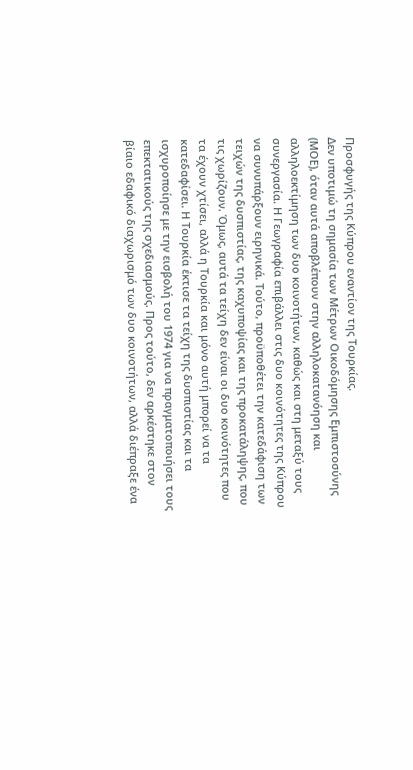Προσφυγής της Κύπρου εναντίον της Τουρκίας.
Δεν υποτιμώ τη σημασία των Μέτρων Οικοδόμησης Εμπιστοσύνης (ΜΟΕ), όταν αυτά αποβλέπουν στην αλληλοκατανόηση και αλληλοεκτίμηση των δυο κοινοτήτων, καθώς και στη μεταξύ τους συνεργασία. Η Γεωγραφία επιβάλλει στις δυο κοινότητες της Κύπρου να συνυπάρξουν ειρηνικά. Τούτο, προϋποθέτει την κατεδάφιση των τειχών της δυσπιστίας, της καχυποψίας και της προκατάληψης, που τις χωρίζουν. Όμως, αυτά τα τείχη δεν είναι οι δυο κοινότητες που τα έχουν χτίσει, αλλά η Τουρκία και μόνο αυτή μπορεί να τα κατεδαφίσει. Η Τουρκία έκτισε τα τείχη της δυσπιστίας και τα ισχυροποίησε με την εισβολή του 1974 για να πραγματοποιήσει τους επεκτατικούς της σχεδιασμούς. Προς τούτο, δεν αρκέστηκε στον βίαιο εδαφικό διαχωρισμό των δυο κοινοτήτων, αλλά διέπραξε ένα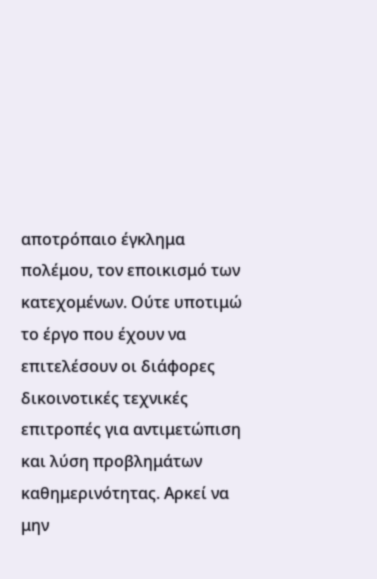αποτρόπαιο έγκλημα πολέμου, τον εποικισμό των κατεχομένων. Ούτε υποτιμώ το έργο που έχουν να επιτελέσουν οι διάφορες δικοινοτικές τεχνικές επιτροπές για αντιμετώπιση και λύση προβλημάτων καθημερινότητας. Αρκεί να μην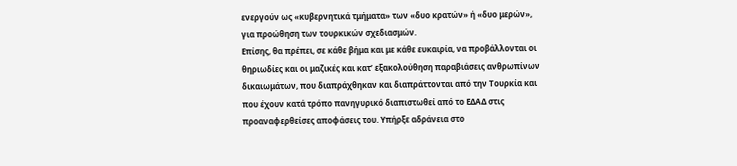ενεργούν ως «κυβερνητικά τμήματα» των «δυο κρατών» ή «δυο μερών», για προώθηση των τουρκικών σχεδιασμών.
Επίσης, θα πρέπει, σε κάθε βήμα και με κάθε ευκαιρία, να προβάλλονται οι θηριωδίες και οι μαζικές και κατ’ εξακολούθηση παραβιάσεις ανθρωπίνων δικαιωμάτων, που διαπράχθηκαν και διαπράττονται από την Τουρκία και που έχουν κατά τρόπο πανηγυρικό διαπιστωθεί από το ΕΔΑΔ στις προαναφερθείσες αποφάσεις του. Υπήρξε αδράνεια στο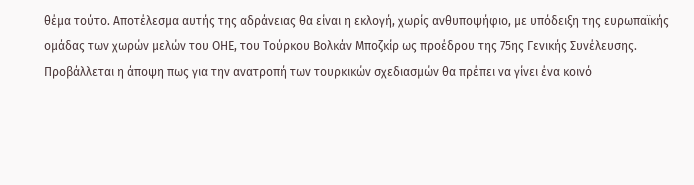θέμα τούτο. Αποτέλεσμα αυτής της αδράνειας θα είναι η εκλογή, χωρίς ανθυποψήφιο, με υπόδειξη της ευρωπαϊκής ομάδας των χωρών μελών του ΟΗΕ, του Τούρκου Βολκάν Μποζκίρ ως προέδρου της 75ης Γενικής Συνέλευσης.
Προβάλλεται η άποψη πως για την ανατροπή των τουρκικών σχεδιασμών θα πρέπει να γίνει ένα κοινό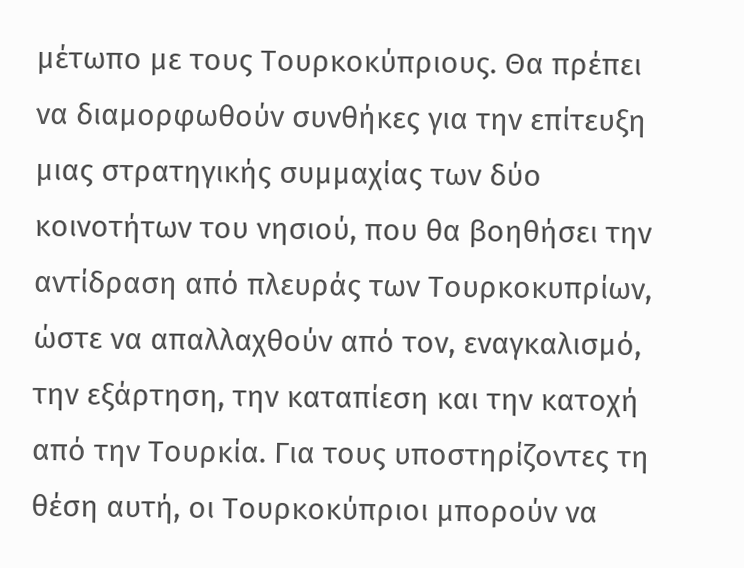μέτωπο με τους Τουρκοκύπριους. Θα πρέπει να διαμορφωθούν συνθήκες για την επίτευξη μιας στρατηγικής συμμαχίας των δύο κοινοτήτων του νησιού, που θα βοηθήσει την αντίδραση από πλευράς των Τουρκοκυπρίων, ώστε να απαλλαχθούν από τον, εναγκαλισμό, την εξάρτηση, την καταπίεση και την κατοχή από την Τουρκία. Για τους υποστηρίζοντες τη θέση αυτή, οι Τουρκοκύπριοι μπορούν να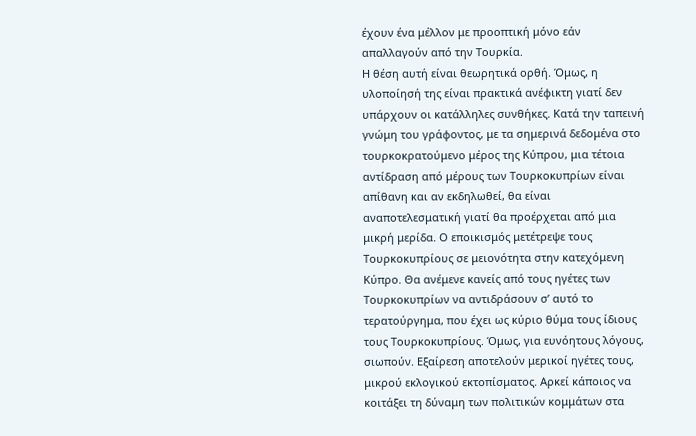έχουν ένα μέλλον με προοπτική μόνο εάν απαλλαγούν από την Τουρκία.
Η θέση αυτή είναι θεωρητικά ορθή. Όμως, η υλοποίησή της είναι πρακτικά ανέφικτη γιατί δεν υπάρχουν οι κατάλληλες συνθήκες. Κατά την ταπεινή γνώμη του γράφοντος, με τα σημερινά δεδομένα στο τουρκοκρατούμενο μέρος της Κύπρου, μια τέτοια αντίδραση από μέρους των Τουρκοκυπρίων είναι απίθανη και αν εκδηλωθεί, θα είναι αναποτελεσματική γιατί θα προέρχεται από μια μικρή μερίδα. Ο εποικισμός μετέτρεψε τους Τουρκοκυπρίους σε μειονότητα στην κατεχόμενη Κύπρο. Θα ανέμενε κανείς από τους ηγέτες των Τουρκοκυπρίων να αντιδράσουν σ’ αυτό το τερατούργημα, που έχει ως κύριο θύμα τους ίδιους τους Τουρκοκυπρίους. Όμως, για ευνόητους λόγους, σιωπούν. Εξαίρεση αποτελούν μερικοί ηγέτες τους, μικρού εκλογικού εκτοπίσματος. Αρκεί κάποιος να κοιτάξει τη δύναμη των πολιτικών κομμάτων στα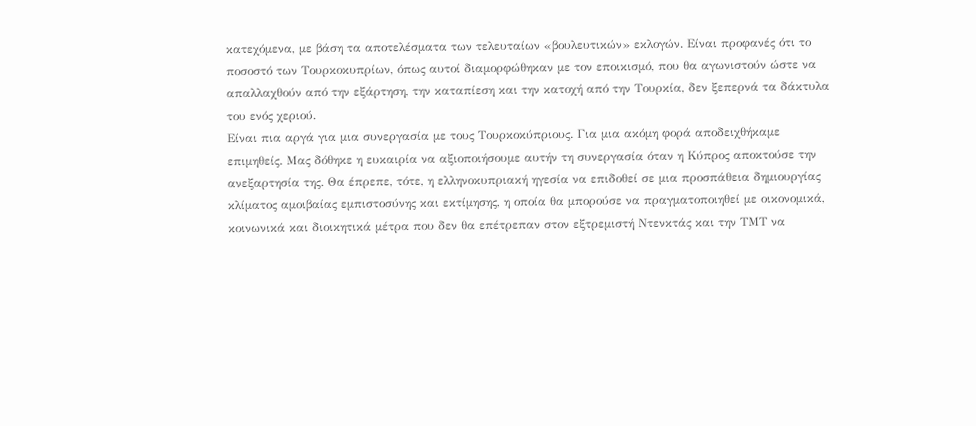κατεχόμενα, με βάση τα αποτελέσματα των τελευταίων «βουλευτικών» εκλογών. Είναι προφανές ότι το ποσοστό των Τουρκοκυπρίων, όπως αυτοί διαμορφώθηκαν με τον εποικισμό, που θα αγωνιστούν ώστε να απαλλαχθούν από την εξάρτηση, την καταπίεση και την κατοχή από την Τουρκία, δεν ξεπερνά τα δάκτυλα του ενός χεριού.
Είναι πια αργά για μια συνεργασία με τους Τουρκοκύπριους. Για μια ακόμη φορά αποδειχθήκαμε επιμηθείς. Μας δόθηκε η ευκαιρία να αξιοποιήσουμε αυτήν τη συνεργασία όταν η Κύπρος αποκτούσε την ανεξαρτησία της. Θα έπρεπε, τότε, η ελληνοκυπριακή ηγεσία να επιδοθεί σε μια προσπάθεια δημιουργίας κλίματος αμοιβαίας εμπιστοσύνης και εκτίμησης, η οποία θα μπορούσε να πραγματοποιηθεί με οικονομικά, κοινωνικά και διοικητικά μέτρα που δεν θα επέτρεπαν στον εξτρεμιστή Ντενκτάς και την ΤΜΤ να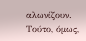αλωνίζουν. Τούτο, όμως,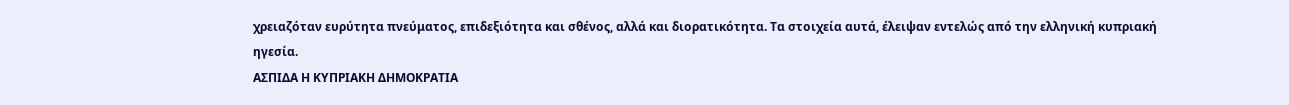χρειαζόταν ευρύτητα πνεύματος, επιδεξιότητα και σθένος, αλλά και διορατικότητα. Τα στοιχεία αυτά, έλειψαν εντελώς από την ελληνική κυπριακή ηγεσία.
ΑΣΠΙΔΑ Η ΚΥΠΡΙΑΚΗ ΔΗΜΟΚΡΑΤΙΑ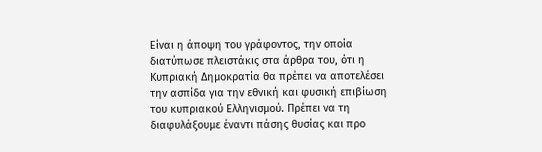Είναι η άποψη του γράφοντος, την οποία διατύπωσε πλειστάκις στα άρθρα του, ότι η Κυπριακή Δημοκρατία θα πρέπει να αποτελέσει την ασπίδα για την εθνική και φυσική επιβίωση του κυπριακού Ελληνισμού. Πρέπει να τη διαφυλάξουμε έναντι πάσης θυσίας και προ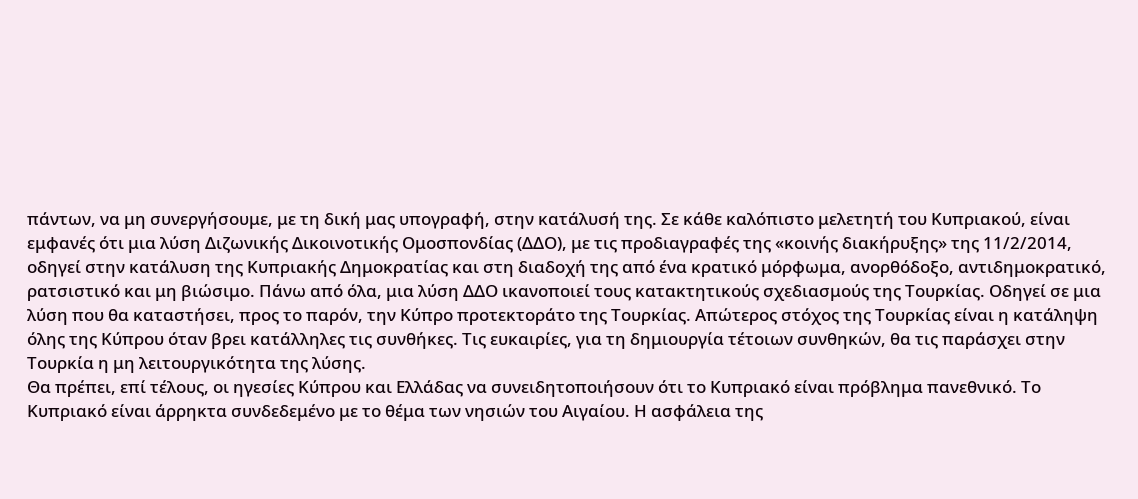πάντων, να μη συνεργήσουμε, με τη δική μας υπογραφή, στην κατάλυσή της. Σε κάθε καλόπιστο μελετητή του Κυπριακού, είναι εμφανές ότι μια λύση Διζωνικής Δικοινοτικής Ομοσπονδίας (ΔΔΟ), με τις προδιαγραφές της «κοινής διακήρυξης» της 11/2/2014, οδηγεί στην κατάλυση της Κυπριακής Δημοκρατίας και στη διαδοχή της από ένα κρατικό μόρφωμα, ανορθόδοξο, αντιδημοκρατικό, ρατσιστικό και μη βιώσιμο. Πάνω από όλα, μια λύση ΔΔΟ ικανοποιεί τους κατακτητικούς σχεδιασμούς της Τουρκίας. Οδηγεί σε μια λύση που θα καταστήσει, προς το παρόν, την Κύπρο προτεκτοράτο της Τουρκίας. Απώτερος στόχος της Τουρκίας είναι η κατάληψη όλης της Κύπρου όταν βρει κατάλληλες τις συνθήκες. Τις ευκαιρίες, για τη δημιουργία τέτοιων συνθηκών, θα τις παράσχει στην Τουρκία η μη λειτουργικότητα της λύσης.
Θα πρέπει, επί τέλους, οι ηγεσίες Κύπρου και Ελλάδας να συνειδητοποιήσουν ότι το Κυπριακό είναι πρόβλημα πανεθνικό. Το Κυπριακό είναι άρρηκτα συνδεδεμένο με το θέμα των νησιών του Αιγαίου. Η ασφάλεια της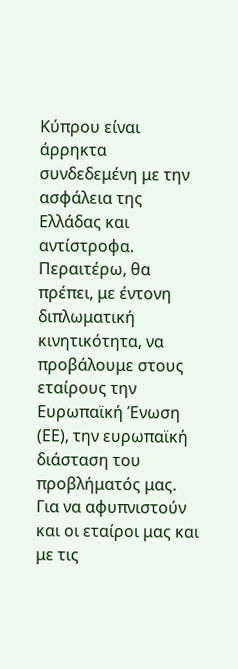Κύπρου είναι άρρηκτα συνδεδεμένη με την ασφάλεια της Ελλάδας και αντίστροφα.
Περαιτέρω, θα πρέπει, με έντονη διπλωματική κινητικότητα, να προβάλουμε στους εταίρους την Ευρωπαϊκή Ένωση (ΕΕ), την ευρωπαϊκή διάσταση του προβλήματός μας. Για να αφυπνιστούν και οι εταίροι μας και με τις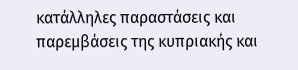κατάλληλες παραστάσεις και παρεμβάσεις της κυπριακής και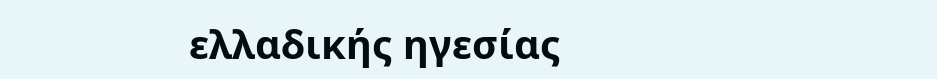ελλαδικής ηγεσίας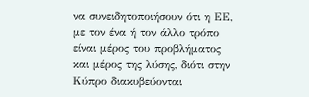να συνειδητοποιήσουν ότι η ΕΕ, με τον ένα ή τον άλλο τρόπο είναι μέρος του προβλήματος και μέρος της λύσης, διότι στην Κύπρο διακυβεύονται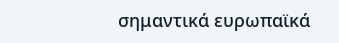σημαντικά ευρωπαϊκά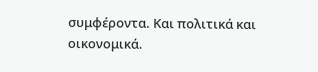συμφέροντα. Και πολιτικά και οικονομικά.